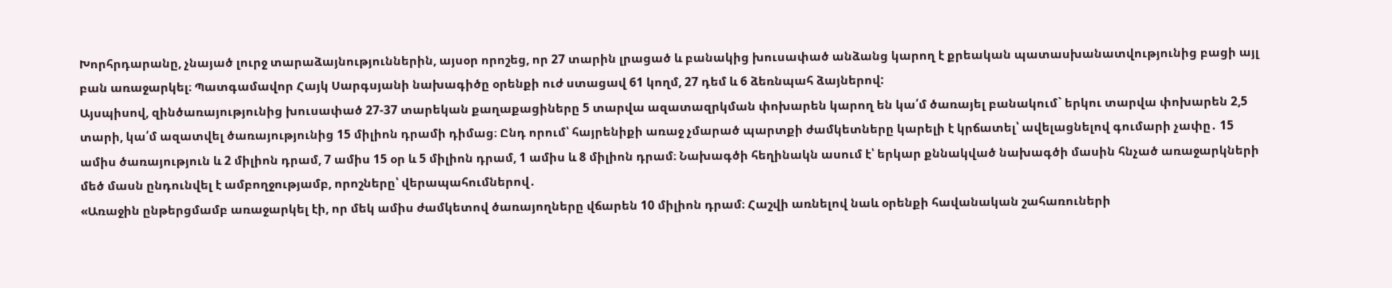Խորհրդարանը, չնայած լուրջ տարաձայնություններին, այսօր որոշեց, որ 27 տարին լրացած և բանակից խուսափած անձանց կարող է քրեական պատասխանատվությունից բացի այլ բան առաջարկել։ Պատգամավոր Հայկ Սարգսյանի նախագիծը օրենքի ուժ ստացավ 61 կողմ, 27 դեմ և 6 ձեռնպահ ձայներով:
Այսպիսով, զինծառայությունից խուսափած 27-37 տարեկան քաղաքացիները 5 տարվա ազատազրկման փոխարեն կարող են կա՛մ ծառայել բանակում` երկու տարվա փոխարեն 2,5 տարի, կա՛մ ազատվել ծառայությունից 15 միլիոն դրամի դիմաց։ Ընդ որում՝ հայրենիքի առաջ չմարած պարտքի ժամկետները կարելի է կրճատել՝ ավելացնելով գումարի չափը․ 15 ամիս ծառայություն և 2 միլիոն դրամ, 7 ամիս 15 օր և 5 միլիոն դրամ, 1 ամիս և 8 միլիոն դրամ։ Նախագծի հեղինակն ասում է՝ երկար քննակված նախագծի մասին հնչած առաջարկների մեծ մասն ընդունվել է ամբողջությամբ, որոշները՝ վերապահումներով․
«Առաջին ընթերցմամբ առաջարկել էի, որ մեկ ամիս ժամկետով ծառայողները վճարեն 10 միլիոն դրամ։ Հաշվի առնելով նաև օրենքի հավանական շահառուների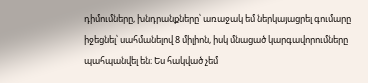դիմումները, խնդրանքները՝ առաջակ եմ ներկայացրել գումարը իջեցնել՝ սահմանելով 8 միլիոն, իսկ մնացած կարգավորումները պահպանվել են։ Ես հակված չեմ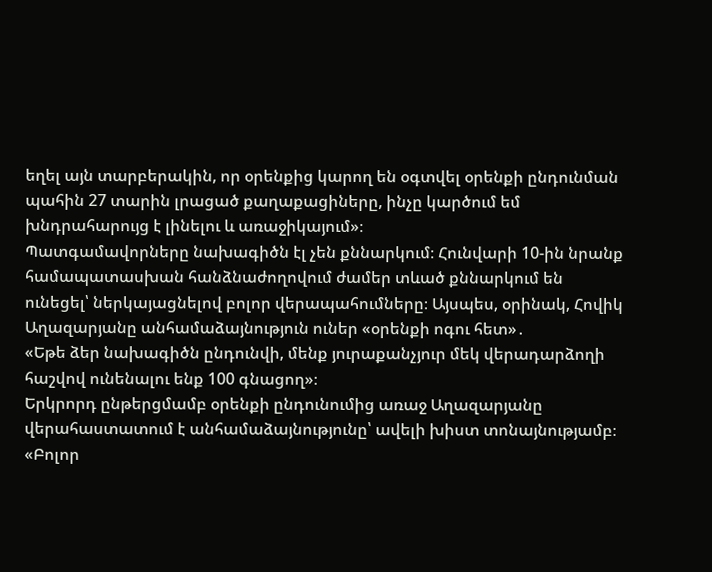եղել այն տարբերակին, որ օրենքից կարող են օգտվել օրենքի ընդունման պահին 27 տարին լրացած քաղաքացիները, ինչը կարծում եմ խնդրահարույց է լինելու և առաջիկայում»։
Պատգամավորները նախագիծն էլ չեն քննարկում։ Հունվարի 10-ին նրանք համապատասխան հանձնաժողովում ժամեր տևած քննարկում են ունեցել՝ ներկայացնելով բոլոր վերապահումները։ Այսպես, օրինակ, Հովիկ Աղազարյանը անհամաձայնություն ուներ «օրենքի ոգու հետ»․
«Եթե ձեր նախագիծն ընդունվի, մենք յուրաքանչյուր մեկ վերադարձողի հաշվով ունենալու ենք 100 գնացող»։
Երկրորդ ընթերցմամբ օրենքի ընդունումից առաջ Աղազարյանը վերահաստատում է անհամաձայնությունը՝ ավելի խիստ տոնայնությամբ։
«Բոլոր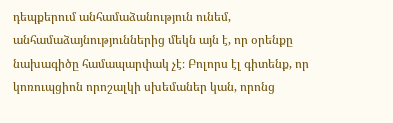դեպքերում անհամաձանություն ունեմ, անհամաձայնություններից մեկն այն է, որ օրենքը նախագիծը համապարփակ չէ։ Բոլորս էլ գիտենք, որ կոռուպցիոն որոշալկի սխեմաներ կան, որոնց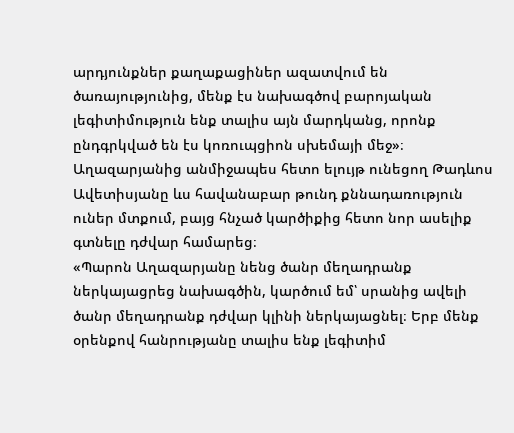արդյունքներ քաղաքացիներ ազատվում են ծառայությունից, մենք էս նախագծով բարոյական լեգիտիմություն ենք տալիս այն մարդկանց, որոնք ընդգրկված են էս կոռուպցիոն սխեմայի մեջ»։
Աղազարյանից անմիջապես հետո ելույթ ունեցող Թադևոս Ավետիսյանը ևս հավանաբար թունդ քննադառություն ուներ մտքում, բայց հնչած կարծիքից հետո նոր ասելիք գտնելը դժվար համարեց։
«Պարոն Աղազարյանը նենց ծանր մեղադրանք ներկայացրեց նախագծին, կարծում եմ՝ սրանից ավելի ծանր մեղադրանք դժվար կլինի ներկայացնել։ Երբ մենք օրենքով հանրությանը տալիս ենք լեգիտիմ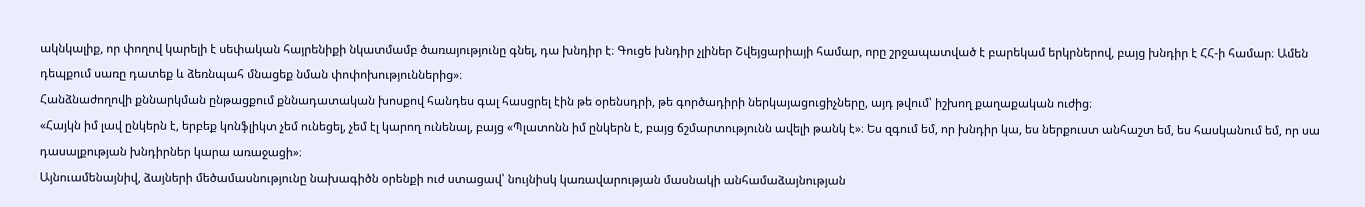ակնկալիք, որ փողով կարելի է սեփական հայրենիքի նկատմամբ ծառայությունը գնել, դա խնդիր է։ Գուցե խնդիր չլիներ Շվեյցարիայի համար, որը շրջապատված է բարեկամ երկրներով, բայց խնդիր է ՀՀ-ի համար։ Ամեն դեպքում սառը դատեք և ձեռնպահ մնացեք նման փոփոխություններից»։
Հանձնաժողովի քննարկման ընթացքում քննադատական խոսքով հանդես գալ հասցրել էին թե օրենսդրի, թե գործադիրի ներկայացուցիչները, այդ թվում՝ իշխող քաղաքական ուժից։
«Հայկն իմ լավ ընկերն է, երբեք կոնֆլիկտ չեմ ունեցել, չեմ էլ կարող ունենալ, բայց «Պլատոնն իմ ընկերն է, բայց ճշմարտությունն ավելի թանկ է»։ Ես զգում եմ, որ խնդիր կա, ես ներքուստ անհաշտ եմ, ես հասկանում եմ, որ սա դասալքության խնդիրներ կարա առաջացի»։
Այնուամենայնիվ, ձայների մեծամասնությունը նախագիծն օրենքի ուժ ստացավ՝ նույնիսկ կառավարության մասնակի անհամաձայնության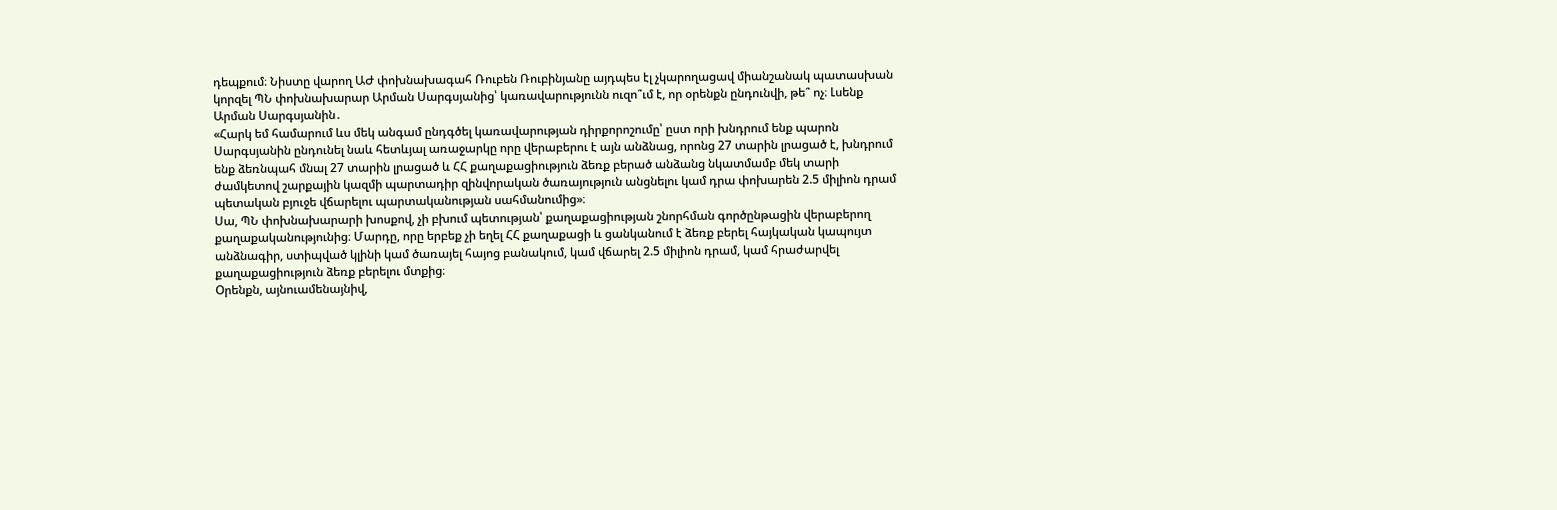դեպքում։ Նիստը վարող ԱԺ փոխնախագահ Ռուբեն Ռուբինյանը այդպես էլ չկարողացավ միանշանակ պատասխան կորզել ՊՆ փոխնախարար Արման Սարգսյանից՝ կառավարությունն ուզո՞ւմ է, որ օրենքն ընդունվի, թե՞ ոչ։ Լսենք Արման Սարգսյանին․
«Հարկ եմ համարում ևս մեկ անգամ ընդգծել կառավարության դիրքորոշումը՝ ըստ որի խնդրում ենք պարոն Սարգսյանին ընդունել նաև հետևյալ առաջարկը որը վերաբերու է այն անձնաց, որոնց 27 տարին լրացած է, խնդրում ենք ձեռնպահ մնալ 27 տարին լրացած և ՀՀ քաղաքացիություն ձեռք բերած անձանց նկատմամբ մեկ տարի ժամկետով շարքային կազմի պարտադիր զինվորական ծառայություն անցնելու կամ դրա փոխարեն 2.5 միլիոն դրամ պետական բյուջե վճարելու պարտականության սահմանումից»։
Սա, ՊՆ փոխնախարարի խոսքով, չի բխում պետության՝ քաղաքացիության շնորհման գործընթացին վերաբերող քաղաքականությունից։ Մարդը, որը երբեք չի եղել ՀՀ քաղաքացի և ցանկանում է ձեռք բերել հայկական կապույտ անձնագիր, ստիպված կլինի կամ ծառայել հայոց բանակում, կամ վճարել 2.5 միլիոն դրամ, կամ հրաժարվել քաղաքացիություն ձեռք բերելու մտքից։
Օրենքն, այնուամենայնիվ,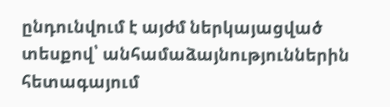ընդունվում է այժմ ներկայացված տեսքով՝ անհամաձայնություններին հետագայում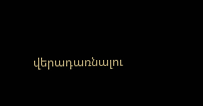վերադառնալու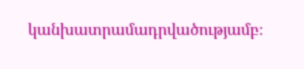կանխատրամադրվածությամբ։